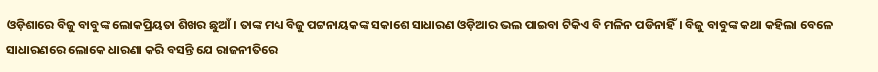ଓଡ଼ିଶାରେ ବିଜୁ ବାବୁଙ୍କ ଲୋକପ୍ରିୟତା ଶିଖର ଛୁଆଁ। ତାଙ୍କ ମଧ୍ୟ ବିଜୁ ପଟ୍ଟନାୟକଙ୍କ ସକାଶେ ସାଧାରଣ ଓଡ଼ିଆର ଭଲ ପାଇବା ଟିକିଏ ବି ମଳିନ ପଡିନାହିଁ। ବିଜୁ ବାବୁଙ୍କ କଥା କହିଲା ବେଳେ ସାଧାରଣରେ ଲୋକେ ଧାରଣା କରି ବସନ୍ତି ଯେ ରାଜନୀତିରେ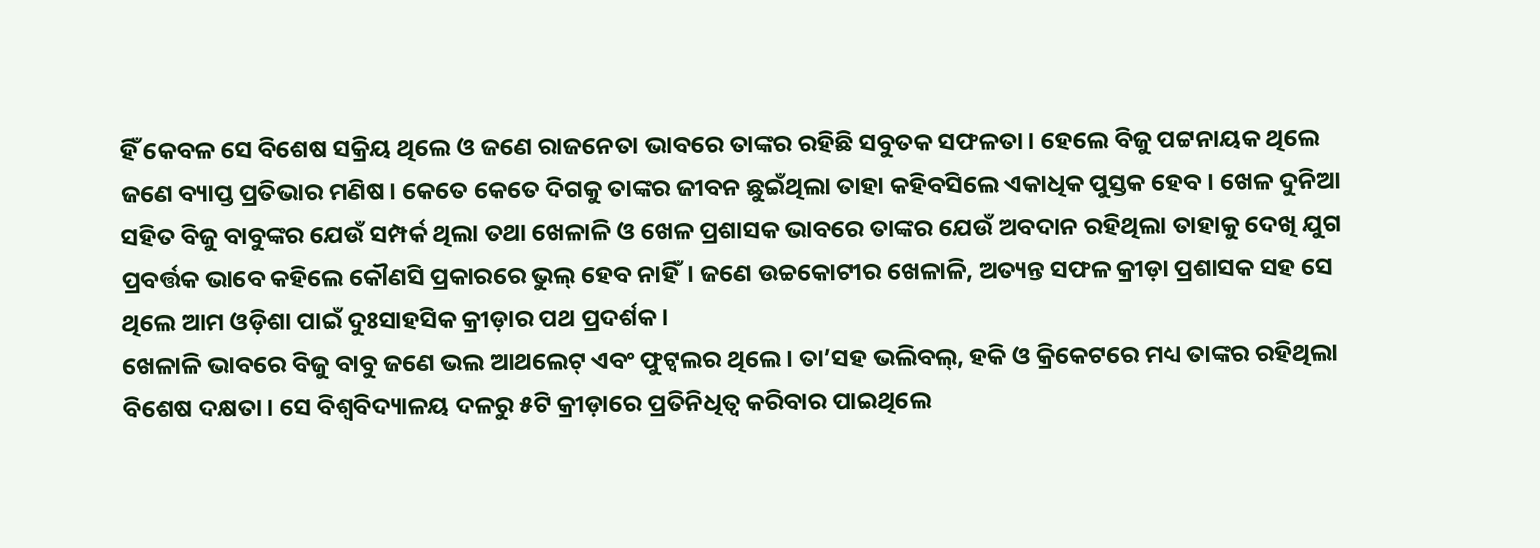ହିଁ କେବଳ ସେ ବିଶେଷ ସକ୍ରିୟ ଥିଲେ ଓ ଜଣେ ରାଜନେତା ଭାବରେ ତାଙ୍କର ରହିଛି ସବୁତକ ସଫଳତା। ହେଲେ ବିଜୁ ପଟ୍ଟନାୟକ ଥିଲେ ଜଣେ ବ୍ୟାପ୍ତ ପ୍ରତିଭାର ମଣିଷ। କେତେ କେତେ ଦିଗକୁ ତାଙ୍କର ଜୀବନ ଛୁଇଁଥିଲା ତାହା କହିବସିଲେ ଏକାଧିକ ପୁସ୍ତକ ହେବ। ଖେଳ ଦୁନିଆ ସହିତ ବିଜୁ ବାବୁଙ୍କର ଯେଉଁ ସମ୍ପର୍କ ଥିଲା ତଥା ଖେଳାଳି ଓ ଖେଳ ପ୍ରଶାସକ ଭାବରେ ତାଙ୍କର ଯେଉଁ ଅବଦାନ ରହିଥିଲା ତାହାକୁ ଦେଖି ଯୁଗ ପ୍ରବର୍ତ୍ତକ ଭାବେ କହିଲେ କୌଣସି ପ୍ରକାରରେ ଭୁଲ୍ ହେବ ନାହିଁ। ଜଣେ ଉଚ୍ଚକୋଟୀର ଖେଳାଳି, ଅତ୍ୟନ୍ତ ସଫଳ କ୍ରୀଡ଼ା ପ୍ରଶାସକ ସହ ସେ ଥିଲେ ଆମ ଓଡ଼ିଶା ପାଇଁ ଦୁଃସାହସିକ କ୍ରୀଡ଼ାର ପଥ ପ୍ରଦର୍ଶକ।
ଖେଳାଳି ଭାବରେ ବିଜୁ ବାବୁ ଜଣେ ଭଲ ଆଥଲେଟ୍ ଏବଂ ଫୁଟ୍ବଲର ଥିଲେ। ତା’ସହ ଭଲିବଲ୍, ହକି ଓ କ୍ରିକେଟରେ ମଧ୍ୟ ତାଙ୍କର ରହିଥିଲା ବିଶେଷ ଦକ୍ଷତା। ସେ ବିଶ୍ୱବିଦ୍ୟାଳୟ ଦଳରୁ ୫ଟି କ୍ରୀଡ଼ାରେ ପ୍ରତିନିଧିତ୍ୱ କରିବାର ପାଇଥିଲେ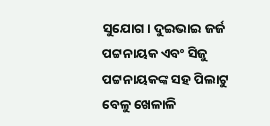ସୁଯୋଗ। ଦୁଇଭାଇ ଜର୍ଜ ପଟ୍ଟନାୟକ ଏବଂ ସିଜୁ ପଟ୍ଟନାୟକଙ୍କ ସହ ପିଲାଟୁ ବେଳୁ ଖେଳାଳି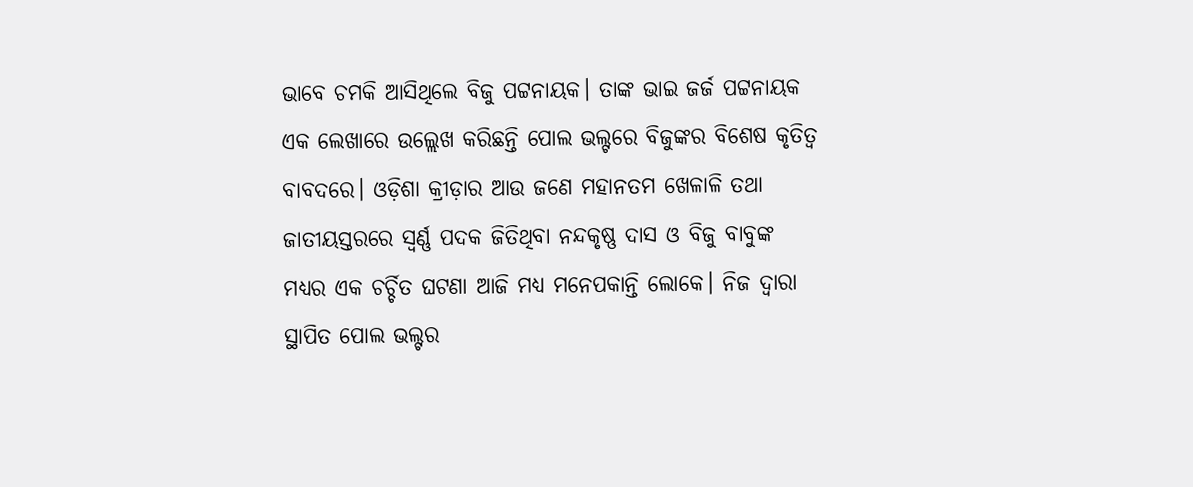ଭାବେ ଚମକି ଆସିଥିଲେ ବିଜୁ ପଟ୍ଟନାୟକ। ତାଙ୍କ ଭାଇ ଜର୍ଜ ପଟ୍ଟନାୟକ ଏକ ଲେଖାରେ ଉଲ୍ଲେଖ କରିଛନ୍ତି ପୋଲ ଭଲ୍ଟରେ ବିଜୁଙ୍କର ବିଶେଷ କୃତିତ୍ୱ ବାବଦରେ। ଓଡ଼ିଶା କ୍ରୀଡ଼ାର ଆଉ ଜଣେ ମହାନତମ ଖେଳାଳି ତଥା ଜାତୀୟସ୍ତରରେ ସ୍ୱର୍ଣ୍ଣ ପଦକ ଜିତିଥିବା ନନ୍ଦକୃଷ୍ଣ ଦାସ ଓ ବିଜୁ ବାବୁଙ୍କ ମଧ୍ୟର ଏକ ଚର୍ଚ୍ଚିତ ଘଟଣା ଆଜି ମଧ୍ୟ ମନେପକାନ୍ତି ଲୋକେ। ନିଜ ଦ୍ୱାରା ସ୍ଥାପିତ ପୋଲ ଭଲ୍ଟର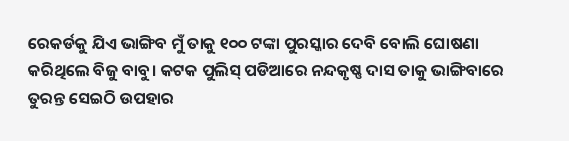ରେକର୍ଡକୁ ଯିଏ ଭାଙ୍ଗିବ ମୁଁ ତାକୁ ୧୦୦ ଟଙ୍କା ପୁରସ୍କାର ଦେବି ବୋଲି ଘୋଷଣା କରିଥିଲେ ବିଜୁ ବାବୁ। କଟକ ପୁଲିସ୍ ପଡିଆରେ ନନ୍ଦକୃଷ୍ଣ ଦାସ ତାକୁ ଭାଙ୍ଗିବାରେ ତୁରନ୍ତ ସେଇଠି ଉପହାର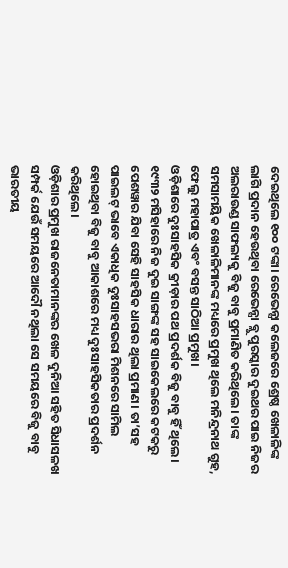ଦେଇଥିଲେ ୧୦୦ ଟଙ୍କା। ରେଭେନ୍ସା କଲେଜରେ ଶ୍ରେଷ୍ଠ ଖେଳାଳିଙ୍କ ଲାଗି ପ୍ରଦାନ ହେଉଥିବା ରେଭେନ୍ସା ବ୍ଲୁ ପୁରସ୍କାର ଦୁଇଥର ପାଇ ନିଜର ଅଲରାଉଣ୍ଡ ସାଫଲ୍ୟକୁ ବିଜୁ ବାବୁ ପ୍ରମାଣିତ କରିଥିଲେ। ତାଙ୍କ ସମସାମୟିକ ଖେଳାଳିମାନଙ୍କ ମଧ୍ୟରେ ପ୍ରମୁଖ ଥିଲେ ମନିନ୍ଦ୍ରନାଥ ଗୁହ, ଫେଲୁ ମହାପାତ୍ର ଏବଂ ବସନ୍ତ ସାଠିଆ ପ୍ରମୁଖ।
ଓଡ଼ିଶାରେ ଦୁଃସାହସିକ କ୍ରୀଡ଼ାର ପଥ ପ୍ରଦର୍ଶକ ବିଜୁ ବାବୁ ହିଁ ଥିଲେ। ୧୯୩୨ ମସିହାରେ ନିଜ ଦୁଇ ସାଙ୍ଗଙ୍କ ସହ ସାଇକେଲରେ କଟକରୁ ପେଶୱାର ଯିବା ସେହି ସାହସିକ ଧାରାର ଥିଲା ପ୍ରମାଣ। ତା’ସହ ପାଇଲଟ୍ ଭାବେ ଏକାଧିକ ଦୁଃସାହସଭରା ମିଶନରେ ସାମିଲ ହୋଇଥିବା ବିଜୁ ବାବୁ ଆକାଶରେ ମଧ୍ୟ ଦୁଃସାହସିକତାର ପ୍ରଦର୍ଶନ କରିଥିଲେ।
ଓଡ଼ିଶାର ପ୍ରମୁଖ ରାଜନେତାମାନଙ୍କର ଖେଳ ଦୁନିଆ ସହିତ ସିଧାସଳଖ ସମ୍ପର୍କ ଯେଉଁ ସମୟରେ ଆଦୌ ନଥିଲା ସେ ସମୟରେ ବିଜୁ ବାବୁ ଭାରତୀୟ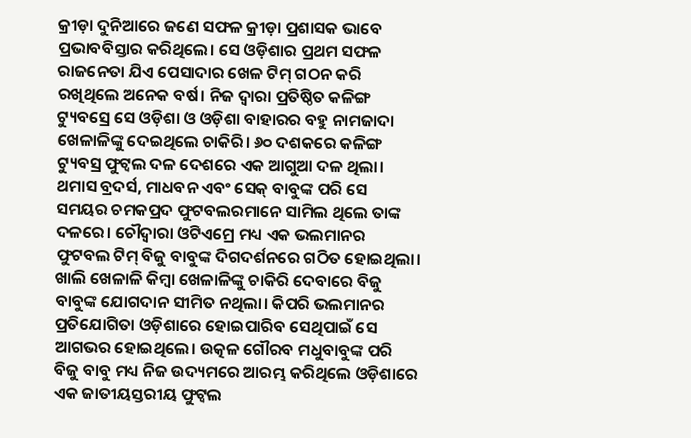କ୍ରୀଡ଼ା ଦୁନିଆରେ ଜଣେ ସଫଳ କ୍ରୀଡ଼ା ପ୍ରଶାସକ ଭାବେ ପ୍ରଭାବବିସ୍ତାର କରିଥିଲେ। ସେ ଓଡ଼ିଶାର ପ୍ରଥମ ସଫଳ ରାଜନେତା ଯିଏ ପେସାଦାର ଖେଳ ଟିମ୍ ଗଠନ କରି ରଖିଥିଲେ ଅନେକ ବର୍ଷ। ନିଜ ଦ୍ୱାରା ପ୍ରତିଷ୍ଠିତ କଳିଙ୍ଗ ଟ୍ୟୁବସ୍ରେ ସେ ଓଡ଼ିଶା ଓ ଓଡ଼ିଶା ବାହାରର ବହୁ ନାମଜାଦା ଖେଳାଳିଙ୍କୁ ଦେଇଥିଲେ ଚାକିରି। ୬୦ ଦଶକରେ କଳିଙ୍ଗ ଟ୍ୟୁବସ୍ର ଫୁଟ୍ବଲ ଦଳ ଦେଶରେ ଏକ ଆଗୁଆ ଦଳ ଥିଲା। ଥମାସ ବ୍ରଦର୍ସ, ମାଧବନ ଏବଂ ସେକ୍ ବାବୁଙ୍କ ପରି ସେ ସମୟର ଚମକପ୍ରଦ ଫୁଟବଲରମାନେ ସାମିଲ ଥିଲେ ତାଙ୍କ ଦଳରେ। ଚୌଦ୍ୱାରା ଓଟିଏମ୍ରେ ମଧ୍ୟ ଏକ ଭଲମାନର ଫୁଟବଲ ଟିମ୍ ବିଜୁ ବାବୁଙ୍କ ଦିଗଦର୍ଶନରେ ଗଠିତ ହୋଇଥିଲା। ଖାଲି ଖେଳାଳି କିମ୍ବା ଖେଳାଳିଙ୍କୁ ଚାକିରି ଦେବାରେ ବିଜୁ ବାବୁଙ୍କ ଯୋଗଦାନ ସୀମିତ ନଥିଲା। କିପରି ଭଲମାନର ପ୍ରତିଯୋଗିତା ଓଡ଼ିଶାରେ ହୋଇପାରିବ ସେଥିପାଇଁ ସେ ଆଗଭର ହୋଇଥିଲେ। ଉତ୍କଳ ଗୌରବ ମଧୁବାବୁଙ୍କ ପରି ବିଜୁ ବାବୁ ମଧ୍ୟ ନିଜ ଉଦ୍ୟମରେ ଆରମ୍ଭ କରିଥିଲେ ଓଡ଼ିଶାରେ ଏକ ଜାତୀୟସ୍ତରୀୟ ଫୁଟ୍ବଲ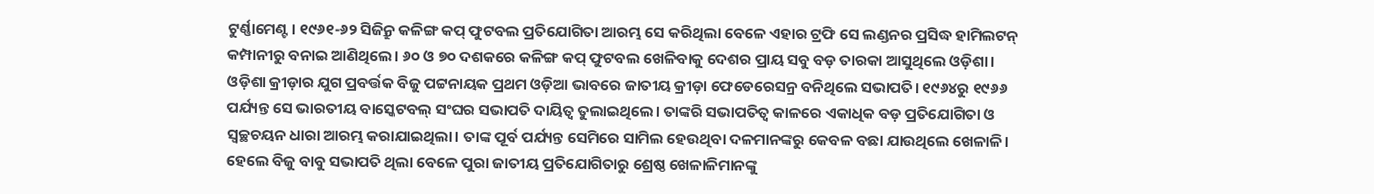ଟୁର୍ଣ୍ଣାମେଣ୍ଟ। ୧୯୬୧-୬୨ ସିଜିନ୍ରୁ କଳିଙ୍ଗ କପ୍ ଫୁଟବଲ ପ୍ରତିଯୋଗିତା ଆରମ୍ଭ ସେ କରିଥିଲା ବେଳେ ଏହାର ଟ୍ରଫି ସେ ଲଣ୍ଡନର ପ୍ରସିଦ୍ଧ ହାମିଲଟନ୍ କମ୍ପାନୀରୁ ବନାଇ ଆଣିଥିଲେ। ୬୦ ଓ ୭୦ ଦଶକରେ କଳିଙ୍ଗ କପ୍ ଫୁଟବଲ ଖେଳିବାକୁ ଦେଶର ପ୍ରାୟ ସବୁ ବଡ଼ ତାରକା ଆସୁଥିଲେ ଓଡ଼ିଶା।
ଓଡ଼ିଶା କ୍ରୀଡ଼ାର ଯୁଗ ପ୍ରବର୍ତ୍ତକ ବିଜୁ ପଟ୍ଟନାୟକ ପ୍ରଥମ ଓଡ଼ିଆ ଭାବରେ ଜାତୀୟ କ୍ରୀଡ଼ା ଫେଡେରେସନ୍ର ବନିଥିଲେ ସଭାପତି। ୧୯୬୪ରୁ ୧୯୬୬ ପର୍ଯ୍ୟନ୍ତ ସେ ଭାରତୀୟ ବାସ୍କେଟବଲ୍ ସଂଘର ସଭାପତି ଦାୟିତ୍ୱ ତୁଲାଇଥିଲେ। ତାଙ୍କରି ସଭାପତିତ୍ୱ କାଳରେ ଏକାଧିକ ବଡ଼ ପ୍ରତିଯୋଗିତା ଓ ସ୍ୱଚ୍ଛଚୟନ ଧାରା ଆରମ୍ଭ କରାଯାଇଥିଲା। ତାଙ୍କ ପୂର୍ବ ପର୍ଯ୍ୟନ୍ତ ସେମିରେ ସାମିଲ ହେଉଥିବା ଦଳମାନଙ୍କରୁ କେବଳ ବଛା ଯାଉଥିଲେ ଖେଳାଳି। ହେଲେ ବିଜୁ ବାବୁ ସଭାପତି ଥିଲା ବେଳେ ପୁରା ଜାତୀୟ ପ୍ରତିଯୋଗିତାରୁ ଶ୍ରେଷ୍ଠ ଖେଳାଳିମାନଙ୍କୁ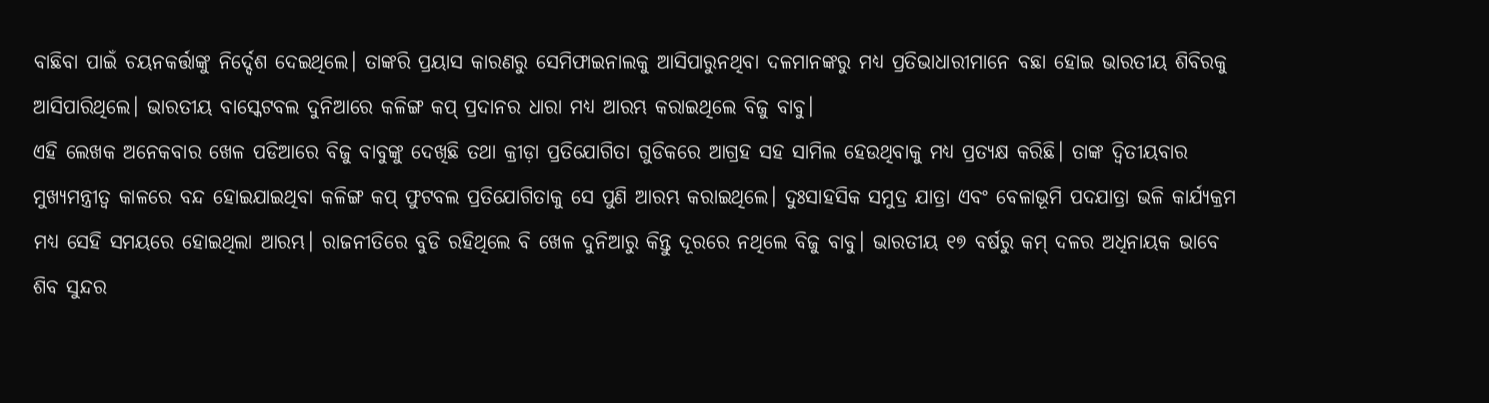ବାଛିବା ପାଇଁ ଚୟନକର୍ତ୍ତାଙ୍କୁ ନିର୍ଦ୍ଦେଶ ଦେଇଥିଲେ। ତାଙ୍କରି ପ୍ରୟାସ କାରଣରୁ ସେମିଫାଇନାଲକୁ ଆସିପାରୁନଥିବା ଦଳମାନଙ୍କରୁ ମଧ୍ୟ ପ୍ରତିଭାଧାରୀମାନେ ବଛା ହୋଇ ଭାରତୀୟ ଶିବିରକୁ ଆସିପାରିଥିଲେ। ଭାରତୀୟ ବାସ୍କେଟବଲ ଦୁନିଆରେ କଳିଙ୍ଗ କପ୍ ପ୍ରଦାନର ଧାରା ମଧ୍ୟ ଆରମ୍ଭ କରାଇଥିଲେ ବିଜୁ ବାବୁ।
ଏହି ଲେଖକ ଅନେକବାର ଖେଳ ପଡିଆରେ ବିଜୁ ବାବୁଙ୍କୁ ଦେଖିଛି ତଥା କ୍ରୀଡ଼ା ପ୍ରତିଯୋଗିତା ଗୁଡିକରେ ଆଗ୍ରହ ସହ ସାମିଲ ହେଉଥିବାକୁ ମଧ୍ୟ ପ୍ରତ୍ୟକ୍ଷ କରିଛି। ତାଙ୍କ ଦ୍ୱିତୀୟବାର ମୁଖ୍ୟମନ୍ତ୍ରୀତ୍ୱ କାଳରେ ବନ୍ଦ ହୋଇଯାଇଥିବା କଳିଙ୍ଗ କପ୍ ଫୁଟବଲ ପ୍ରତିଯୋଗିତାକୁ ସେ ପୁଣି ଆରମ୍ଭ କରାଇଥିଲେ। ଦୁଃସାହସିକ ସମୁଦ୍ର ଯାତ୍ରା ଏବଂ ବେଳାଭୂମି ପଦଯାତ୍ରା ଭଳି କାର୍ଯ୍ୟକ୍ରମ ମଧ୍ୟ ସେହି ସମୟରେ ହୋଇଥିଲା ଆରମ୍ଭ। ରାଜନୀତିରେ ବୁଡି ରହିଥିଲେ ବି ଖେଳ ଦୁନିଆରୁ କିନ୍ତୁ ଦୂରରେ ନଥିଲେ ବିଜୁ ବାବୁ। ଭାରତୀୟ ୧୭ ବର୍ଷରୁ କମ୍ ଦଳର ଅଧିନାୟକ ଭାବେ ଶିବ ସୁନ୍ଦର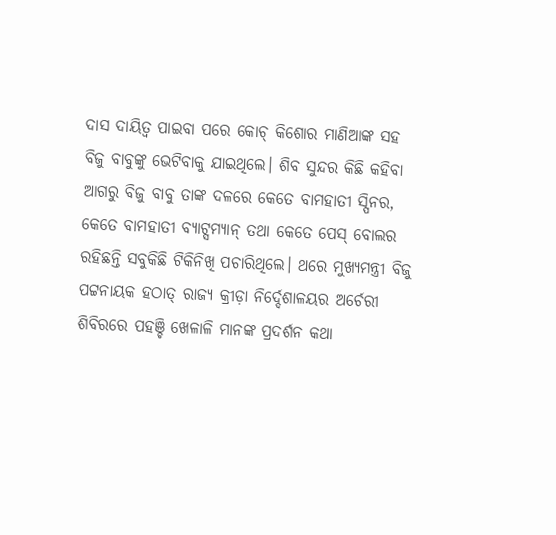ଦାସ ଦାୟିତ୍ୱ ପାଇବା ପରେ କୋଚ୍ କିଶୋର ମାଣିଆଙ୍କ ସହ ବିଜୁ ବାବୁଙ୍କୁ ଭେଟିବାକୁ ଯାଇଥିଲେ। ଶିବ ସୁନ୍ଦର କିଛି କହିବା ଆଗରୁ ବିଜୁ ବାବୁ ତାଙ୍କ ଦଳରେ କେତେ ବାମହାତୀ ସ୍ପିନର, କେତେ ବାମହାତୀ ବ୍ୟାଟ୍ସମ୍ୟାନ୍ ତଥା କେତେ ପେସ୍ ବୋଲର ରହିଛନ୍ତି ସବୁକିଛି ଟିକିନିଖି ପଚାରିଥିଲେ। ଥରେ ମୁଖ୍ୟମନ୍ତ୍ରୀ ବିଜୁ ପଟ୍ଟନାୟକ ହଠାତ୍ ରାଜ୍ୟ କ୍ରୀଡ଼ା ନିର୍ଦ୍ଦେଶାଳୟର ଅର୍ଚେରୀ ଶିବିରରେ ପହଞ୍ଚି ଖେଳାଳି ମାନଙ୍କ ପ୍ରଦର୍ଶନ କଥା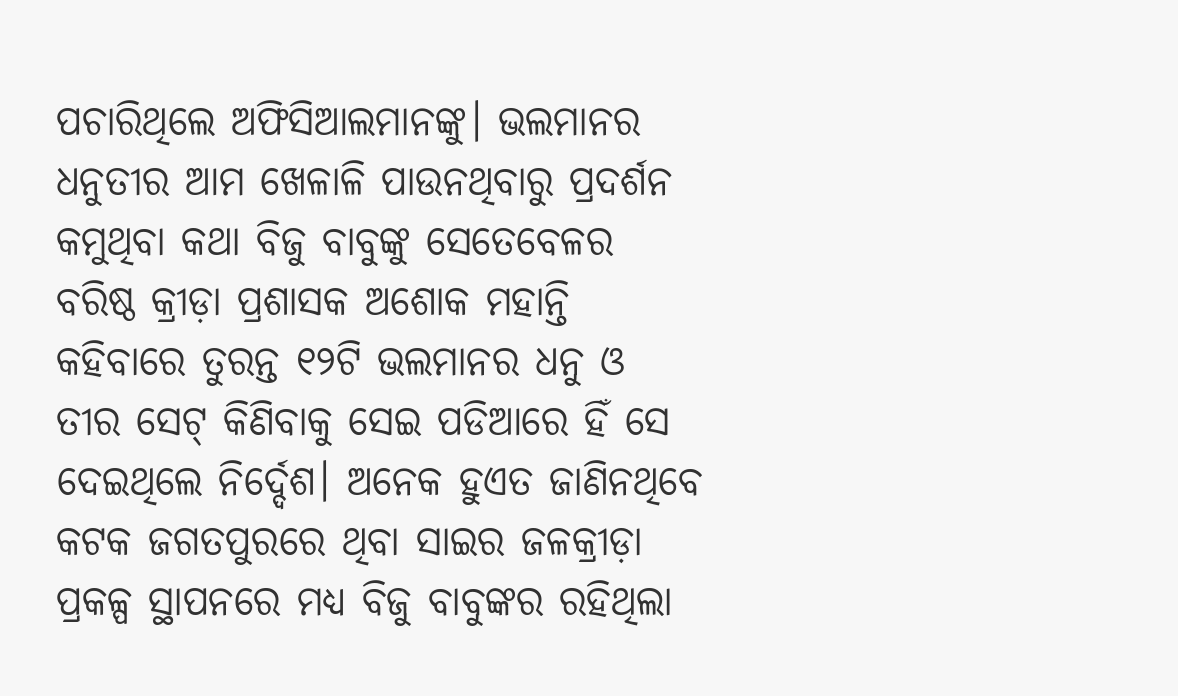ପଚାରିଥିଲେ ଅଫିସିଆଲମାନଙ୍କୁ। ଭଲମାନର ଧନୁତୀର ଆମ ଖେଳାଳି ପାଉନଥିବାରୁ ପ୍ରଦର୍ଶନ କମୁଥିବା କଥା ବିଜୁ ବାବୁଙ୍କୁ ସେତେବେଳର ବରିଷ୍ଠ କ୍ରୀଡ଼ା ପ୍ରଶାସକ ଅଶୋକ ମହାନ୍ତି କହିବାରେ ତୁରନ୍ତ ୧୨ଟି ଭଲମାନର ଧନୁ ଓ ତୀର ସେଟ୍ କିଣିବାକୁ ସେଇ ପଡିଆରେ ହିଁ ସେ ଦେଇଥିଲେ ନିର୍ଦ୍ଦେଶ। ଅନେକ ହୁଏତ ଜାଣିନଥିବେ କଟକ ଜଗତପୁରରେ ଥିବା ସାଇର ଜଳକ୍ରୀଡ଼ା ପ୍ରକଳ୍ପ ସ୍ଥାପନରେ ମଧ୍ୟ ବିଜୁ ବାବୁଙ୍କର ରହିଥିଲା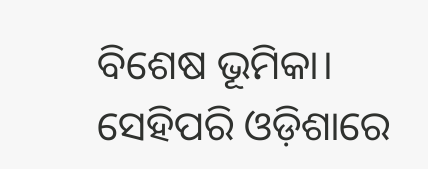ବିଶେଷ ଭୂମିକା। ସେହିପରି ଓଡ଼ିଶାରେ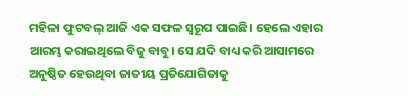ମହିଳା ଫୁଟବଲ୍ ଆଜି ଏକ ସଫଳ ସ୍ୱରୂପ ପାଇଛି। ହେଲେ ଏହାର ଆରମ୍ଭ କରାଇଥିଲେ ବିଜୁ ବାବୁ। ସେ ଯଦି ବାଧ୍ୟ କରି ଆସାମରେ ଅନୁଷ୍ଠିତ ହେଉଥିବା ଜାତୀୟ ପ୍ରତିଯୋଗିତାକୁ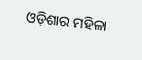ଓଡ଼ିଶାର ମହିଳା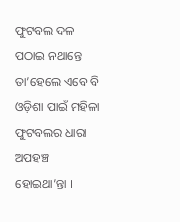ଫୁଟବଲ ଦଳ ପଠାଇ ନଥାନ୍ତେ ତା’ହେଲେ ଏବେ ବି ଓଡ଼ିଶା ପାଇଁ ମହିଳା ଫୁଟବଲର ଧାରା ଅପହଞ୍ଚ ହୋଇଥା’ନ୍ତା ।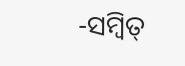-ସମ୍ବିତ୍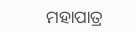ମହାପାତ୍ର